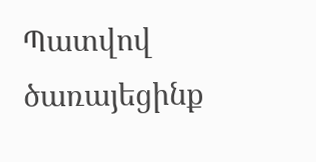Պատվով ծառայեցինք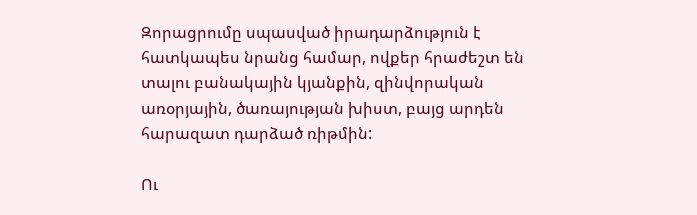Զորացրումը սպասված իրադարձություն է հատկապես նրանց համար, ովքեր հրաժեշտ են տալու բանակային կյանքին, զինվորական առօրյային, ծառայության խիստ, բայց արդեն հարազատ դարձած ռիթմին:

Ու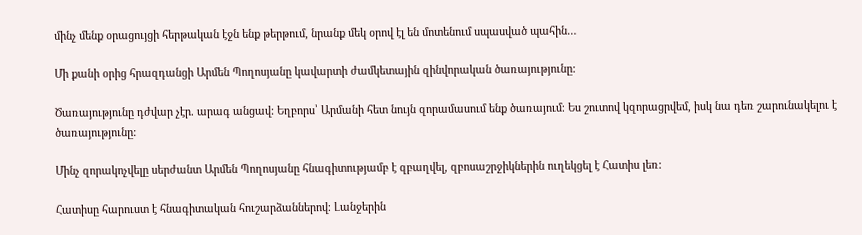մինչ մենք օրացույցի հերթական էջն ենք թերթում, նրանք մեկ օրով էլ են մոտենում սպասված պահին…

Մի քանի օրից հրազդանցի Արմեն Պողոսյանը կավարտի ժամկետային զինվորական ծառայությունը:

Ծառայությունը դժվար չէր. արագ անցավ: Եղբորս՝ Արմանի հետ նույն զորամասում ենք ծառայում։ Ես շուտով կզորացրվեմ, իսկ նա դեռ շարունակելու է ծառայությունը:

Մինչ զորակոչվելը սերժանտ Արմեն Պողոսյանը հնագիտությամբ է զբաղվել, զբոսաշրջիկներին ուղեկցել է Հատիս լեռ:

Հատիսը հարուստ է հնագիտական հուշարձաններով։ Լանջերին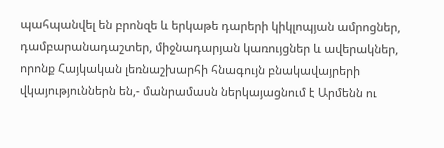պահպանվել են բրոնզե և երկաթե դարերի կիկլոպյան ամրոցներ, դամբարանադաշտեր, միջնադարյան կառույցներ և ավերակներ, որոնք Հայկական լեռնաշխարհի հնագույն բնակավայրերի վկայություններն են,- մանրամասն ներկայացնում է Արմենն ու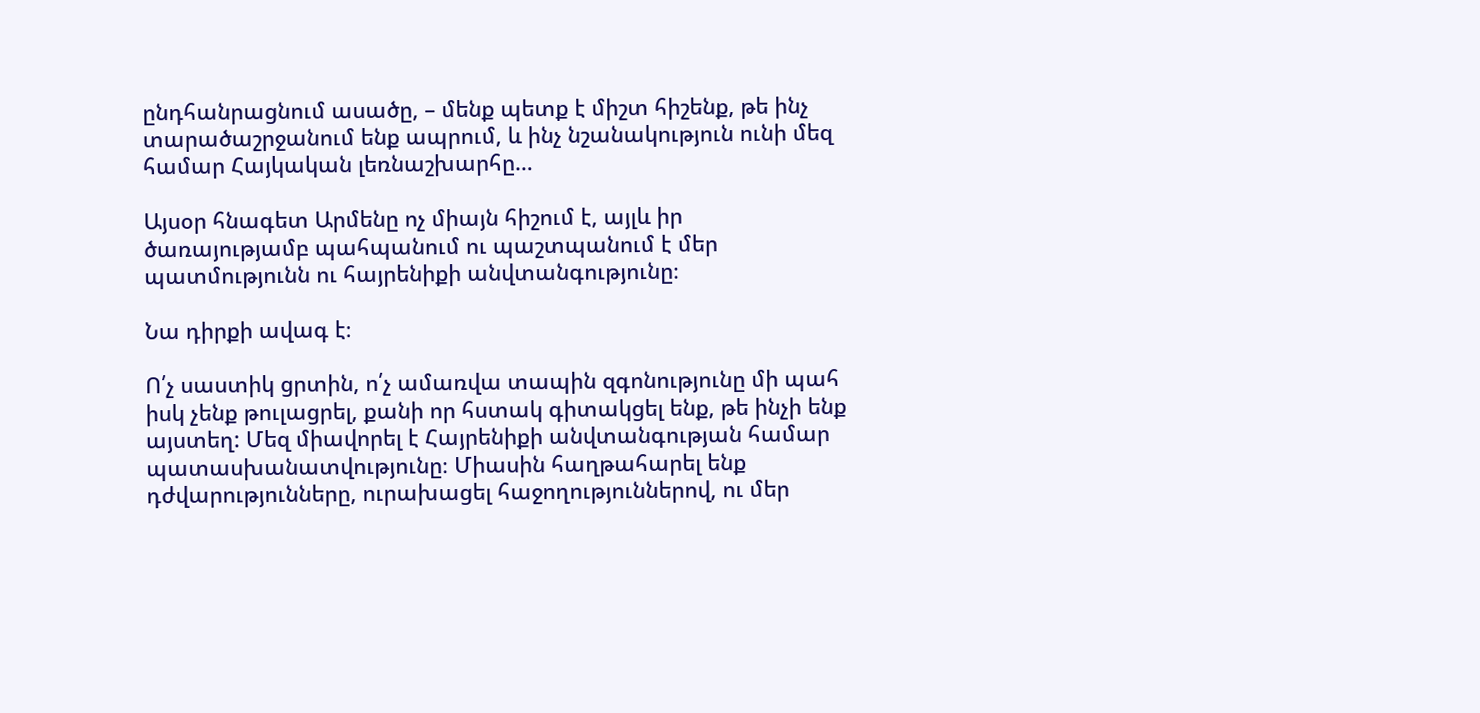ընդհանրացնում ասածը, – մենք պետք է միշտ հիշենք, թե ինչ տարածաշրջանում ենք ապրում, և ինչ նշանակություն ունի մեզ համար Հայկական լեռնաշխարհը…

Այսօր հնագետ Արմենը ոչ միայն հիշում է, այլև իր ծառայությամբ պահպանում ու պաշտպանում է մեր պատմությունն ու հայրենիքի անվտանգությունը։

Նա դիրքի ավագ է։

Ո՛չ սաստիկ ցրտին, ո՛չ ամառվա տապին զգոնությունը մի պահ իսկ չենք թուլացրել, քանի որ հստակ գիտակցել ենք, թե ինչի ենք այստեղ: Մեզ միավորել է Հայրենիքի անվտանգության համար պատասխանատվությունը։ Միասին հաղթահարել ենք դժվարությունները, ուրախացել հաջողություններով, ու մեր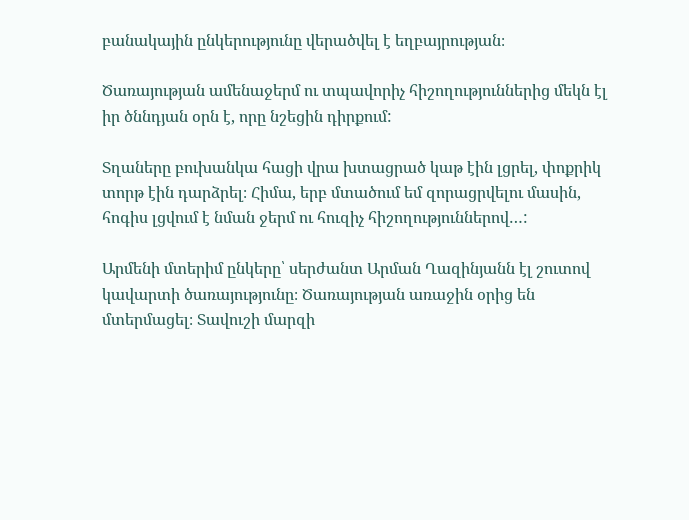բանակային ընկերությունը վերածվել է եղբայրության։

Ծառայության ամենաջերմ ու տպավորիչ հիշողություններից մեկն էլ իր ծննդյան օրն է, որը նշեցին դիրքում:

Տղաները բուխանկա հացի վրա խտացրած կաթ էին լցրել, փոքրիկ տորթ էին դարձրել։ Հիմա, երբ մտածում եմ զորացրվելու մասին, հոգիս լցվում է նման ջերմ ու հուզիչ հիշողություններով…:

Արմենի մտերիմ ընկերը՝ սերժանտ Արման Ղազինյանն էլ շուտով կավարտի ծառայությունը։ Ծառայության առաջին օրից են մտերմացել։ Տավուշի մարզի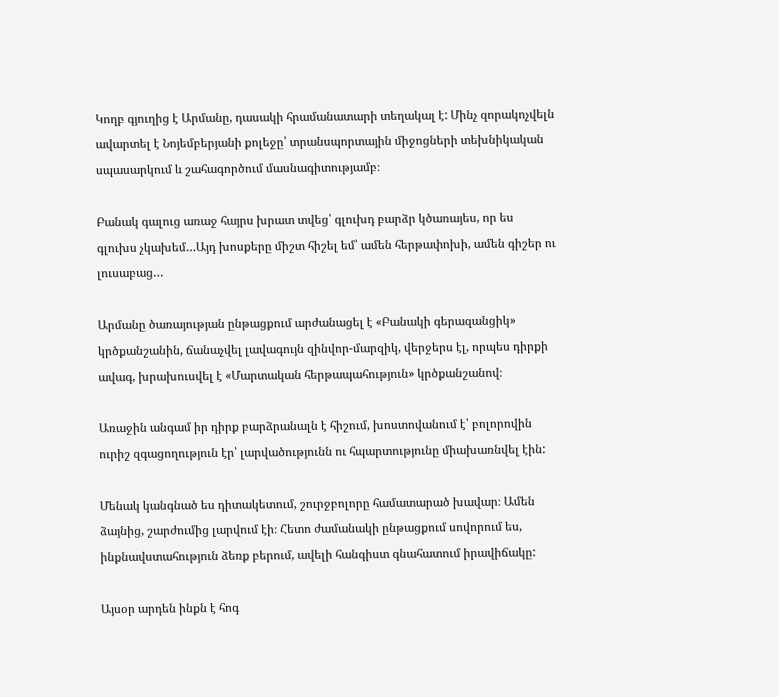Կողբ գյուղից է Արմանը, դասակի հրամանատարի տեղակալ է: Մինչ զորակոչվելն ավարտել է Նոյեմբերյանի քոլեջը՝ տրանսպորտային միջոցների տեխնիկական սպասարկում և շահագործում մասնագիտությամբ։

Բանակ գալուց առաջ հայրս խրատ տվեց՝ գլուխդ բարձր կծառայես, որ ես գլուխս չկախեմ…Այդ խոսքերը միշտ հիշել եմ՝ ամեն հերթափոխի, ամեն գիշեր ու լուսաբաց…

Արմանը ծառայության ընթացքում արժանացել է «Բանակի գերազանցիկ» կրծքանշանին, ճանաչվել լավագույն զինվոր-մարզիկ, վերջերս էլ, որպես դիրքի ավագ, խրախուսվել է «Մարտական հերթապահություն» կրծքանշանով։

Առաջին անգամ իր դիրք բարձրանալն է հիշում, խոստովանում է՝ բոլորովին ուրիշ զգացողություն էր՝ լարվածությունն ու հպարտությունը միախառնվել էին:

Մենակ կանգնած ես դիտակետում, շուրջբոլորը համատարած խավար։ Ամեն ձայնից, շարժումից լարվում էի։ Հետո ժամանակի ընթացքում սովորում ես, ինքնավստահություն ձեռք բերում, ավելի հանգիստ գնահատում իրավիճակը:

Այսօր արդեն ինքն է հոգ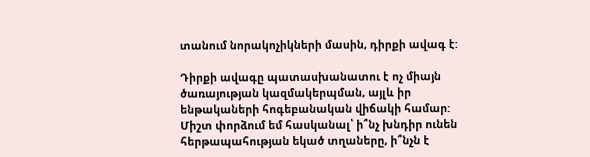տանում նորակոչիկների մասին, դիրքի ավագ է:

Դիրքի ավագը պատասխանատու է ոչ միայն ծառայության կազմակերպման, այլև իր ենթակաների հոգեբանական վիճակի համար: Միշտ փորձում եմ հասկանալ՝ ի՞նչ խնդիր ունեն հերթապահության եկած տղաները, ի՞նչն է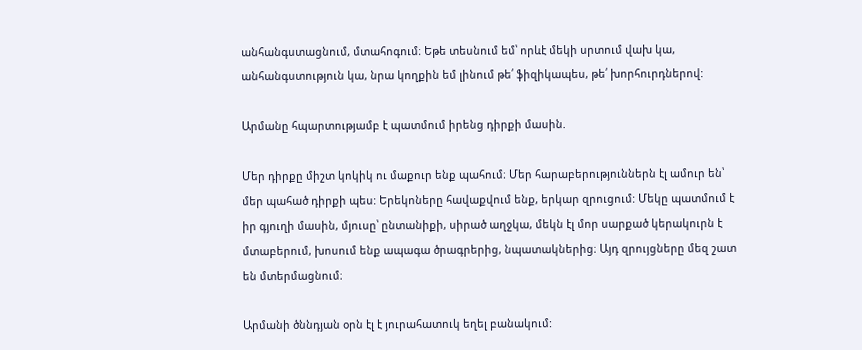անհանգստացնում, մտահոգում։ Եթե տեսնում եմ՝ որևէ մեկի սրտում վախ կա, անհանգստություն կա, նրա կողքին եմ լինում թե՛ ֆիզիկապես, թե՛ խորհուրդներով:

Արմանը հպարտությամբ է պատմում իրենց դիրքի մասին.

Մեր դիրքը միշտ կոկիկ ու մաքուր ենք պահում։ Մեր հարաբերություններն էլ ամուր են՝ մեր պահած դիրքի պես: Երեկոները հավաքվում ենք, երկար զրուցում: Մեկը պատմում է իր գյուղի մասին, մյուսը՝ ընտանիքի, սիրած աղջկա, մեկն էլ մոր սարքած կերակուրն է մտաբերում, խոսում ենք ապագա ծրագրերից, նպատակներից։ Այդ զրույցները մեզ շատ են մտերմացնում։

Արմանի ծննդյան օրն էլ է յուրահատուկ եղել բանակում: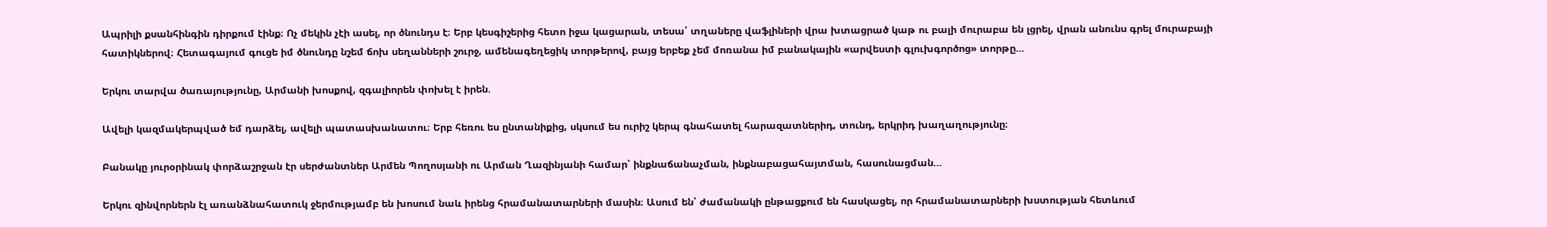Ապրիլի քսանհինգին դիրքում էինք։ Ոչ մեկին չէի ասել, որ ծնունդս է։ Երբ կեսգիշերից հետո իջա կացարան, տեսա՝ տղաները վաֆլիների վրա խտացրած կաթ ու բալի մուրաբա են լցրել, վրան անունս գրել մուրաբայի հատիկներով։ Հետագայում գուցե իմ ծնունդը նշեմ ճոխ սեղանների շուրջ, ամենագեղեցիկ տորթերով, բայց երբեք չեմ մոռանա իմ բանակային «արվեստի գլուխգործոց» տորթը…

Երկու տարվա ծառայությունը, Արմանի խոսքով, զգալիորեն փոխել է իրեն.

Ավելի կազմակերպված եմ դարձել, ավելի պատասխանատու։ Երբ հեռու ես ընտանիքից, սկսում ես ուրիշ կերպ գնահատել հարազատներիդ, տունդ, երկրիդ խաղաղությունը։

Բանակը յուրօրինակ փորձաշրջան էր սերժանտներ Արմեն Պողոսյանի ու Արման Ղազինյանի համար՝ ինքնաճանաչման, ինքնաբացահայտման, հասունացման…

Երկու զինվորներն էլ առանձնահատուկ ջերմությամբ են խոսում նաև իրենց հրամանատարների մասին։ Ասում են՝ ժամանակի ընթացքում են հասկացել, որ հրամանատարների խստության հետևում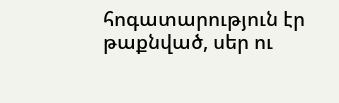հոգատարություն էր թաքնված, սեր ու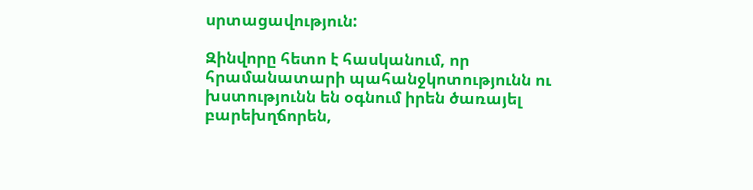սրտացավություն:

Զինվորը հետո է հասկանում, որ հրամանատարի պահանջկոտությունն ու խստությունն են օգնում իրեն ծառայել բարեխղճորեն,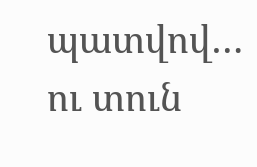պատվով… ու տուն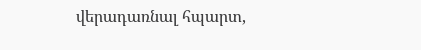վերադառնալ հպարտ,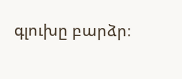գլուխը բարձր։